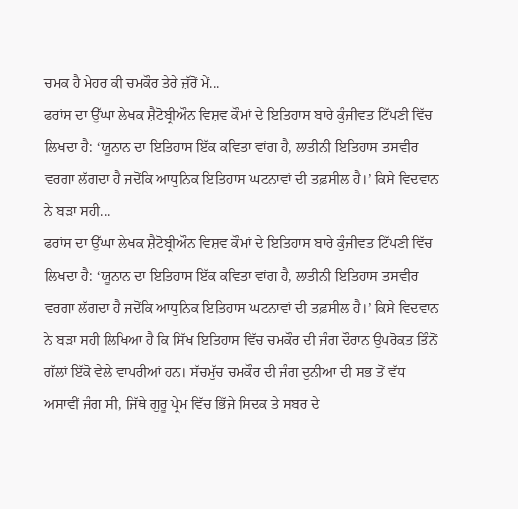ਚਮਕ ਹੈ ਮੇਹਰ ਕੀ ਚਮਕੌਰ ਤੇਰੇ ਜ਼ੱਰੋਂ ਮੇਂ...
ਫਰਾਂਸ ਦਾ ਉੱਘਾ ਲੇਖਕ ਸ਼ੈਟੋਬ੍ਰੀਔਨ ਵਿਸ਼ਵ ਕੌਮਾਂ ਦੇ ਇਤਿਹਾਸ ਬਾਰੇ ਕੁੰਜੀਵਤ ਟਿੱਪਣੀ ਵਿੱਚ ਲਿਖਦਾ ਹੈ: ‘ਯੂਨਾਨ ਦਾ ਇਤਿਹਾਸ ਇੱਕ ਕਵਿਤਾ ਵਾਂਗ ਹੈ, ਲਾਤੀਨੀ ਇਤਿਹਾਸ ਤਸਵੀਰ ਵਰਗਾ ਲੱਗਦਾ ਹੈ ਜਦੋਂਕਿ ਆਧੁਨਿਕ ਇਤਿਹਾਸ ਘਟਨਾਵਾਂ ਦੀ ਤਫ਼ਸੀਲ ਹੈ।’ ਕਿਸੇ ਵਿਦਵਾਨ ਨੇ ਬੜਾ ਸਹੀ...
ਫਰਾਂਸ ਦਾ ਉੱਘਾ ਲੇਖਕ ਸ਼ੈਟੋਬ੍ਰੀਔਨ ਵਿਸ਼ਵ ਕੌਮਾਂ ਦੇ ਇਤਿਹਾਸ ਬਾਰੇ ਕੁੰਜੀਵਤ ਟਿੱਪਣੀ ਵਿੱਚ ਲਿਖਦਾ ਹੈ: ‘ਯੂਨਾਨ ਦਾ ਇਤਿਹਾਸ ਇੱਕ ਕਵਿਤਾ ਵਾਂਗ ਹੈ, ਲਾਤੀਨੀ ਇਤਿਹਾਸ ਤਸਵੀਰ ਵਰਗਾ ਲੱਗਦਾ ਹੈ ਜਦੋਂਕਿ ਆਧੁਨਿਕ ਇਤਿਹਾਸ ਘਟਨਾਵਾਂ ਦੀ ਤਫ਼ਸੀਲ ਹੈ।’ ਕਿਸੇ ਵਿਦਵਾਨ ਨੇ ਬੜਾ ਸਹੀ ਲਿਖਿਆ ਹੈ ਕਿ ਸਿੱਖ ਇਤਿਹਾਸ ਵਿੱਚ ਚਮਕੌਰ ਦੀ ਜੰਗ ਦੌਰਾਨ ਉਪਰੋਕਤ ਤਿੰਨੋਂ ਗੱਲਾਂ ਇੱਕੋ ਵੇਲੇ ਵਾਪਰੀਆਂ ਹਨ। ਸੱਚਮੁੱਚ ਚਮਕੌਰ ਦੀ ਜੰਗ ਦੁਨੀਆ ਦੀ ਸਭ ਤੋਂ ਵੱਧ ਅਸਾਵੀਂ ਜੰਗ ਸੀ, ਜਿੱਥੇ ਗੁਰੂ ਪ੍ਰੇਮ ਵਿੱਚ ਭਿੱਜੇ ਸਿਦਕ ਤੇ ਸਬਰ ਦੇ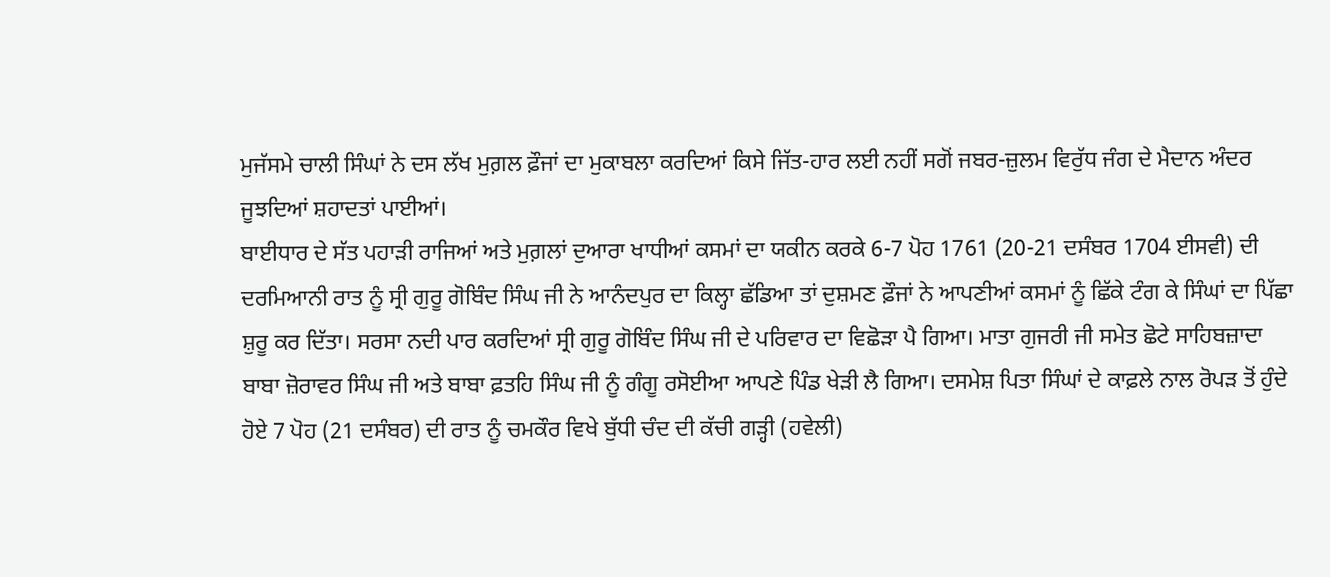ਮੁਜੱਸਮੇ ਚਾਲੀ ਸਿੰਘਾਂ ਨੇ ਦਸ ਲੱਖ ਮੁਗ਼ਲ ਫ਼ੌਜਾਂ ਦਾ ਮੁਕਾਬਲਾ ਕਰਦਿਆਂ ਕਿਸੇ ਜਿੱਤ-ਹਾਰ ਲਈ ਨਹੀਂ ਸਗੋਂ ਜਬਰ-ਜ਼ੁਲਮ ਵਿਰੁੱਧ ਜੰਗ ਦੇ ਮੈਦਾਨ ਅੰਦਰ ਜੂਝਦਿਆਂ ਸ਼ਹਾਦਤਾਂ ਪਾਈਆਂ।
ਬਾਈਧਾਰ ਦੇ ਸੱਤ ਪਹਾੜੀ ਰਾਜਿਆਂ ਅਤੇ ਮੁਗ਼ਲਾਂ ਦੁਆਰਾ ਖਾਧੀਆਂ ਕਸਮਾਂ ਦਾ ਯਕੀਨ ਕਰਕੇ 6-7 ਪੋਹ 1761 (20-21 ਦਸੰਬਰ 1704 ਈਸਵੀ) ਦੀ ਦਰਮਿਆਨੀ ਰਾਤ ਨੂੰ ਸ੍ਰੀ ਗੁਰੂ ਗੋਬਿੰਦ ਸਿੰਘ ਜੀ ਨੇ ਆਨੰਦਪੁਰ ਦਾ ਕਿਲ੍ਹਾ ਛੱਡਿਆ ਤਾਂ ਦੁਸ਼ਮਣ ਫ਼ੌਜਾਂ ਨੇ ਆਪਣੀਆਂ ਕਸਮਾਂ ਨੂੰ ਛਿੱਕੇ ਟੰਗ ਕੇ ਸਿੰਘਾਂ ਦਾ ਪਿੱਛਾ ਸ਼ੁਰੂ ਕਰ ਦਿੱਤਾ। ਸਰਸਾ ਨਦੀ ਪਾਰ ਕਰਦਿਆਂ ਸ੍ਰੀ ਗੁਰੂ ਗੋਬਿੰਦ ਸਿੰਘ ਜੀ ਦੇ ਪਰਿਵਾਰ ਦਾ ਵਿਛੋੜਾ ਪੈ ਗਿਆ। ਮਾਤਾ ਗੁਜਰੀ ਜੀ ਸਮੇਤ ਛੋਟੇ ਸਾਹਿਬਜ਼ਾਦਾ ਬਾਬਾ ਜ਼ੋਰਾਵਰ ਸਿੰਘ ਜੀ ਅਤੇ ਬਾਬਾ ਫ਼ਤਹਿ ਸਿੰਘ ਜੀ ਨੂੰ ਗੰਗੂ ਰਸੋਈਆ ਆਪਣੇ ਪਿੰਡ ਖੇੜੀ ਲੈ ਗਿਆ। ਦਸਮੇਸ਼ ਪਿਤਾ ਸਿੰਘਾਂ ਦੇ ਕਾਫ਼ਲੇ ਨਾਲ ਰੋਪੜ ਤੋਂ ਹੁੰਦੇ ਹੋਏ 7 ਪੋਹ (21 ਦਸੰਬਰ) ਦੀ ਰਾਤ ਨੂੰ ਚਮਕੌਰ ਵਿਖੇ ਬੁੱਧੀ ਚੰਦ ਦੀ ਕੱਚੀ ਗੜ੍ਹੀ (ਹਵੇਲੀ)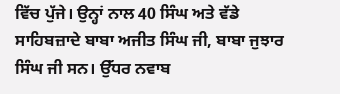ਵਿੱਚ ਪੁੱਜੇ। ਉਨ੍ਹਾਂ ਨਾਲ 40 ਸਿੰਘ ਅਤੇ ਵੱਡੇ ਸਾਹਿਬਜ਼ਾਦੇ ਬਾਬਾ ਅਜੀਤ ਸਿੰਘ ਜੀ, ਬਾਬਾ ਜੁਝਾਰ ਸਿੰਘ ਜੀ ਸਨ। ਉੱਧਰ ਨਵਾਬ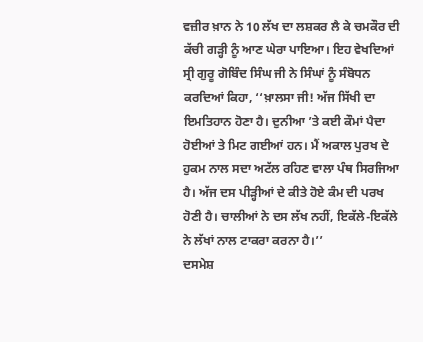ਵਜ਼ੀਰ ਖ਼ਾਨ ਨੇ 10 ਲੱਖ ਦਾ ਲਸ਼ਕਰ ਲੈ ਕੇ ਚਮਕੌਰ ਦੀ ਕੱਚੀ ਗੜ੍ਹੀ ਨੂੰ ਆਣ ਘੇਰਾ ਪਾਇਆ। ਇਹ ਵੇਖਦਿਆਂ ਸ੍ਰੀ ਗੁਰੂ ਗੋਬਿੰਦ ਸਿੰਘ ਜੀ ਨੇ ਸਿੰਘਾਂ ਨੂੰ ਸੰਬੋਧਨ ਕਰਦਿਆਂ ਕਿਹਾ, ‘‘ਖ਼ਾਲਸਾ ਜੀ! ਅੱਜ ਸਿੱਖੀ ਦਾ ਇਮਤਿਹਾਨ ਹੋਣਾ ਹੈ। ਦੁਨੀਆ ’ਤੇ ਕਈ ਕੌਮਾਂ ਪੈਦਾ ਹੋਈਆਂ ਤੇ ਮਿਟ ਗਈਆਂ ਹਨ। ਮੈਂ ਅਕਾਲ ਪੁਰਖ ਦੇ ਹੁਕਮ ਨਾਲ ਸਦਾ ਅਟੱਲ ਰਹਿਣ ਵਾਲਾ ਪੰਥ ਸਿਰਜਿਆ ਹੈ। ਅੱਜ ਦਸ ਪੀੜ੍ਹੀਆਂ ਦੇ ਕੀਤੇ ਹੋਏ ਕੰਮ ਦੀ ਪਰਖ ਹੋਣੀ ਹੈ। ਚਾਲੀਆਂ ਨੇ ਦਸ ਲੱਖ ਨਹੀਂ, ਇਕੱਲੇ-ਇਕੱਲੇ ਨੇ ਲੱਖਾਂ ਨਾਲ ਟਾਕਰਾ ਕਰਨਾ ਹੈ।’’
ਦਸਮੇਸ਼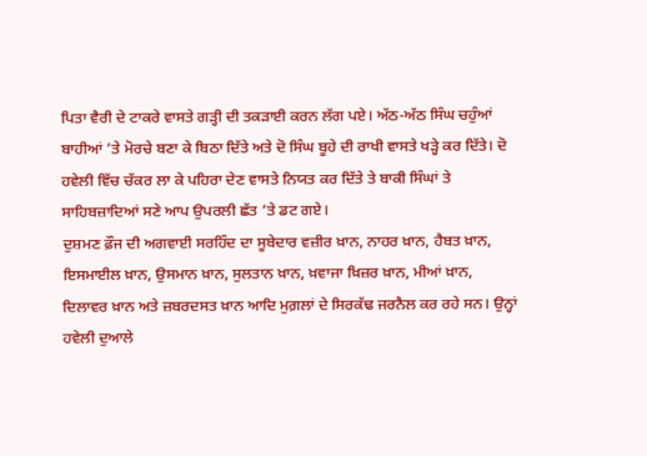ਪਿਤਾ ਵੈਰੀ ਦੇ ਟਾਕਰੇ ਵਾਸਤੇ ਗੜ੍ਹੀ ਦੀ ਤਕੜਾਈ ਕਰਨ ਲੱਗ ਪਏ। ਅੱਠ-ਅੱਠ ਸਿੰਘ ਚਹੁੰਆਂ ਬਾਹੀਆਂ ’ਤੇ ਮੋਰਚੇ ਬਣਾ ਕੇ ਬਿਠਾ ਦਿੱਤੇ ਅਤੇ ਦੋ ਸਿੰਘ ਬੂਹੇ ਦੀ ਰਾਖੀ ਵਾਸਤੇ ਖੜ੍ਹੇ ਕਰ ਦਿੱਤੇ। ਦੋ ਹਵੇਲੀ ਵਿੱਚ ਚੱਕਰ ਲਾ ਕੇ ਪਹਿਰਾ ਦੇਣ ਵਾਸਤੇ ਨਿਯਤ ਕਰ ਦਿੱਤੇ ਤੇ ਬਾਕੀ ਸਿੰਘਾਂ ਤੇ ਸਾਹਿਬਜ਼ਾਦਿਆਂ ਸਣੇ ਆਪ ਉਪਰਲੀ ਛੱਤ ’ਤੇ ਡਟ ਗਏ।
ਦੁਸ਼ਮਣ ਫ਼ੌਜ ਦੀ ਅਗਵਾਈ ਸਰਹਿੰਦ ਦਾ ਸੂਬੇਦਾਰ ਵਜ਼ੀਰ ਖ਼ਾਨ, ਨਾਹਰ ਖ਼ਾਨ, ਹੈਬਤ ਖ਼ਾਨ, ਇਸਮਾਈਲ ਖ਼ਾਨ, ਉਸਮਾਨ ਖ਼ਾਨ, ਸੁਲਤਾਨ ਖ਼ਾਨ, ਖ਼ਵਾਜਾ ਖ਼ਿਜ਼ਰ ਖ਼ਾਨ, ਮੀਆਂ ਖ਼ਾਨ, ਦਿਲਾਵਰ ਖ਼ਾਨ ਅਤੇ ਜ਼ਬਰਦਸਤ ਖ਼ਾਨ ਆਦਿ ਮੁਗ਼ਲਾਂ ਦੇ ਸਿਰਕੱਢ ਜਰਨੈਲ ਕਰ ਰਹੇ ਸਨ। ਉਨ੍ਹਾਂ ਹਵੇਲੀ ਦੁਆਲੇ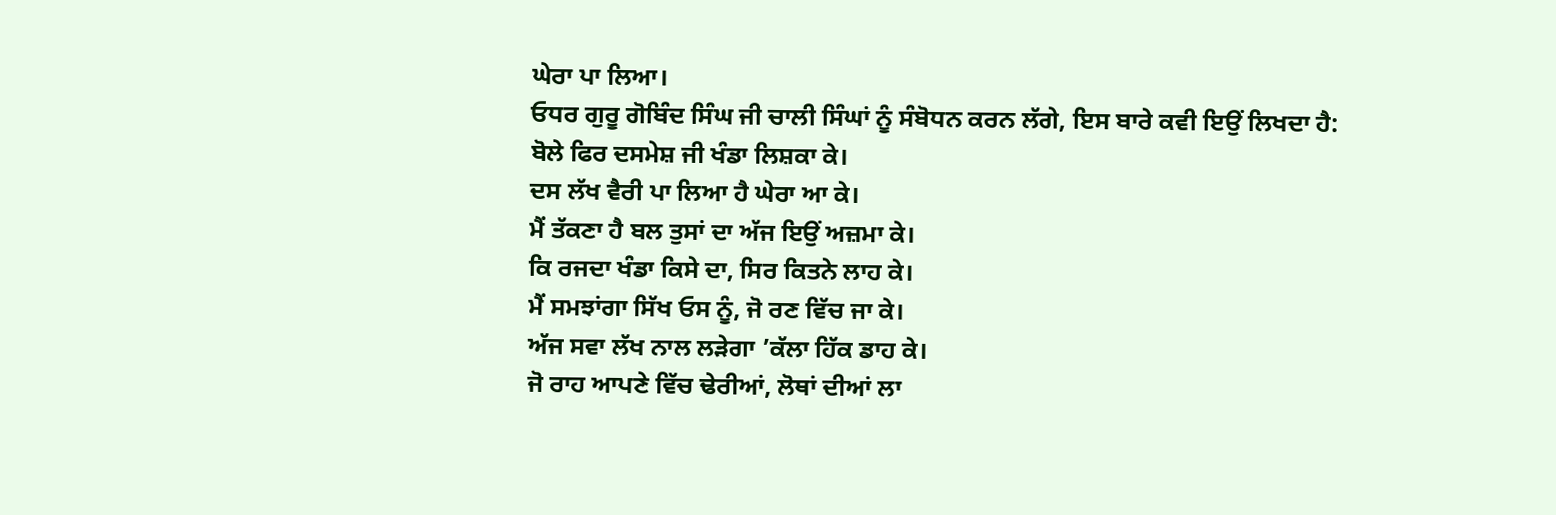ਘੇਰਾ ਪਾ ਲਿਆ।
ਓਧਰ ਗੁਰੂ ਗੋਬਿੰਦ ਸਿੰਘ ਜੀ ਚਾਲੀ ਸਿੰਘਾਂ ਨੂੰ ਸੰਬੋਧਨ ਕਰਨ ਲੱਗੇ, ਇਸ ਬਾਰੇ ਕਵੀ ਇਉਂ ਲਿਖਦਾ ਹੈ:
ਬੋਲੇ ਫਿਰ ਦਸਮੇਸ਼ ਜੀ ਖੰਡਾ ਲਿਸ਼ਕਾ ਕੇ।
ਦਸ ਲੱਖ ਵੈਰੀ ਪਾ ਲਿਆ ਹੈ ਘੇਰਾ ਆ ਕੇ।
ਮੈਂ ਤੱਕਣਾ ਹੈ ਬਲ ਤੁਸਾਂ ਦਾ ਅੱਜ ਇਉਂ ਅਜ਼ਮਾ ਕੇ।
ਕਿ ਰਜਦਾ ਖੰਡਾ ਕਿਸੇ ਦਾ, ਸਿਰ ਕਿਤਨੇ ਲਾਹ ਕੇ।
ਮੈਂ ਸਮਝਾਂਗਾ ਸਿੱਖ ਓਸ ਨੂੰ, ਜੋ ਰਣ ਵਿੱਚ ਜਾ ਕੇ।
ਅੱਜ ਸਵਾ ਲੱਖ ਨਾਲ ਲੜੇਗਾ ’ਕੱਲਾ ਹਿੱਕ ਡਾਹ ਕੇ।
ਜੋ ਰਾਹ ਆਪਣੇ ਵਿੱਚ ਢੇਰੀਆਂ, ਲੋਥਾਂ ਦੀਆਂ ਲਾ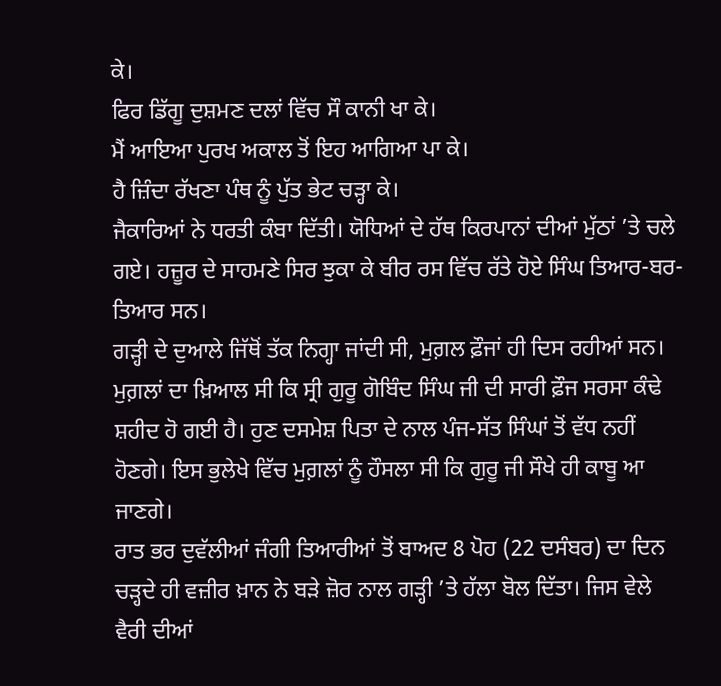ਕੇ।
ਫਿਰ ਡਿੱਗੂ ਦੁਸ਼ਮਣ ਦਲਾਂ ਵਿੱਚ ਸੌ ਕਾਨੀ ਖਾ ਕੇ।
ਮੈਂ ਆਇਆ ਪੁਰਖ ਅਕਾਲ ਤੋਂ ਇਹ ਆਗਿਆ ਪਾ ਕੇ।
ਹੈ ਜ਼ਿੰਦਾ ਰੱਖਣਾ ਪੰਥ ਨੂੰ ਪੁੱਤ ਭੇਟ ਚੜ੍ਹਾ ਕੇ।
ਜੈਕਾਰਿਆਂ ਨੇ ਧਰਤੀ ਕੰਬਾ ਦਿੱਤੀ। ਯੋਧਿਆਂ ਦੇ ਹੱਥ ਕਿਰਪਾਨਾਂ ਦੀਆਂ ਮੁੱਠਾਂ ’ਤੇ ਚਲੇ ਗਏ। ਹਜ਼ੂਰ ਦੇ ਸਾਹਮਣੇ ਸਿਰ ਝੁਕਾ ਕੇ ਬੀਰ ਰਸ ਵਿੱਚ ਰੱਤੇ ਹੋਏ ਸਿੰਘ ਤਿਆਰ-ਬਰ-ਤਿਆਰ ਸਨ।
ਗੜ੍ਹੀ ਦੇ ਦੁਆਲੇ ਜਿੱਥੋਂ ਤੱਕ ਨਿਗ੍ਹਾ ਜਾਂਦੀ ਸੀ, ਮੁਗ਼ਲ ਫ਼ੌਜਾਂ ਹੀ ਦਿਸ ਰਹੀਆਂ ਸਨ। ਮੁਗ਼ਲਾਂ ਦਾ ਖ਼ਿਆਲ ਸੀ ਕਿ ਸ੍ਰੀ ਗੁਰੂ ਗੋਬਿੰਦ ਸਿੰਘ ਜੀ ਦੀ ਸਾਰੀ ਫ਼ੌਜ ਸਰਸਾ ਕੰਢੇ ਸ਼ਹੀਦ ਹੋ ਗਈ ਹੈ। ਹੁਣ ਦਸਮੇਸ਼ ਪਿਤਾ ਦੇ ਨਾਲ ਪੰਜ-ਸੱਤ ਸਿੰਘਾਂ ਤੋਂ ਵੱਧ ਨਹੀਂ ਹੋਣਗੇ। ਇਸ ਭੁਲੇਖੇ ਵਿੱਚ ਮੁਗ਼ਲਾਂ ਨੂੰ ਹੌਸਲਾ ਸੀ ਕਿ ਗੁਰੂ ਜੀ ਸੌਖੇ ਹੀ ਕਾਬੂ ਆ ਜਾਣਗੇ।
ਰਾਤ ਭਰ ਦੁਵੱਲੀਆਂ ਜੰਗੀ ਤਿਆਰੀਆਂ ਤੋਂ ਬਾਅਦ 8 ਪੋਹ (22 ਦਸੰਬਰ) ਦਾ ਦਿਨ ਚੜ੍ਹਦੇ ਹੀ ਵਜ਼ੀਰ ਖ਼ਾਨ ਨੇ ਬੜੇ ਜ਼ੋਰ ਨਾਲ ਗੜ੍ਹੀ ’ਤੇ ਹੱਲਾ ਬੋਲ ਦਿੱਤਾ। ਜਿਸ ਵੇਲੇ ਵੈਰੀ ਦੀਆਂ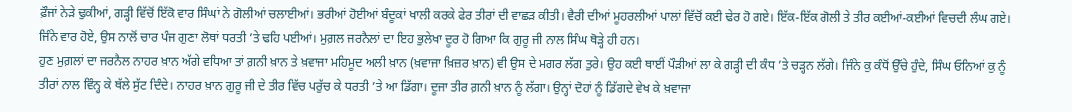ਫ਼ੌਜਾਂ ਨੇੜੇ ਢੁਕੀਆਂ, ਗੜ੍ਹੀ ਵਿੱਚੋਂ ਇੱਕੋ ਵਾਰ ਸਿੰਘਾਂ ਨੇ ਗੋਲੀਆਂ ਚਲਾਈਆਂ। ਭਰੀਆਂ ਹੋਈਆਂ ਬੰਦੂਕਾਂ ਖਾਲੀ ਕਰਕੇ ਫੇਰ ਤੀਰਾਂ ਦੀ ਵਾਛੜ ਕੀਤੀ। ਵੈਰੀ ਦੀਆਂ ਮੂਹਰਲੀਆਂ ਪਾਲਾਂ ਵਿੱਚੋਂ ਕਈ ਢੇਰ ਹੋ ਗਏ। ਇੱਕ-ਇੱਕ ਗੋਲੀ ਤੇ ਤੀਰ ਕਈਆਂ-ਕਈਆਂ ਵਿਚਦੀ ਲੰਘ ਗਏ। ਜਿੰਨੇ ਵਾਰ ਹੋਏ, ਉਸ ਨਾਲੋਂ ਚਾਰ ਪੰਜ ਗੁਣਾ ਲੋਥਾਂ ਧਰਤੀ ’ਤੇ ਢਹਿ ਪਈਆਂ। ਮੁਗ਼ਲ ਜਰਨੈਲਾਂ ਦਾ ਇਹ ਭੁਲੇਖਾ ਦੂਰ ਹੋ ਗਿਆ ਕਿ ਗੁਰੂ ਜੀ ਨਾਲ ਸਿੰਘ ਥੋੜ੍ਹੇ ਹੀ ਹਨ।
ਹੁਣ ਮੁਗ਼ਲਾਂ ਦਾ ਜਰਨੈਲ ਨਾਹਰ ਖ਼ਾਨ ਅੱਗੇ ਵਧਿਆ ਤਾਂ ਗ਼ਨੀ ਖ਼ਾਨ ਤੇ ਖ਼ਵਾਜਾ ਮਹਿਮੂਦ ਅਲੀ ਖ਼ਾਨ (ਖ਼ਵਾਜਾ ਖ਼ਿਜ਼ਰ ਖ਼ਾਨ) ਵੀ ਉਸ ਦੇ ਮਗਰ ਲੱਗ ਤੁਰੇ। ਉਹ ਕਈ ਥਾਈਂ ਪੌੜੀਆਂ ਲਾ ਕੇ ਗੜ੍ਹੀ ਦੀ ਕੰਧ ’ਤੇ ਚੜ੍ਹਨ ਲੱਗੇ। ਜਿੰਨੇ ਕੁ ਕੰਧੋਂ ਉੱਚੇ ਹੁੰਦੇ, ਸਿੰਘ ਓਨਿਆਂ ਕੁ ਨੂੰ ਤੀਰਾਂ ਨਾਲ ਵਿੰਨ੍ਹ ਕੇ ਥੱਲੇ ਸੁੱਟ ਦਿੰਦੇ। ਨਾਹਰ ਖ਼ਾਨ ਗੁਰੂ ਜੀ ਦੇ ਤੀਰ ਵਿੱਚ ਪਰੁੱਚ ਕੇ ਧਰਤੀ ’ਤੇ ਆ ਡਿੱਗਾ। ਦੂਜਾ ਤੀਰ ਗ਼ਨੀ ਖ਼ਾਨ ਨੂੰ ਲੱਗਾ। ਉਨ੍ਹਾਂ ਦੋਹਾਂ ਨੂੰ ਡਿੱਗਦੇ ਵੇਖ ਕੇ ਖ਼ਵਾਜਾ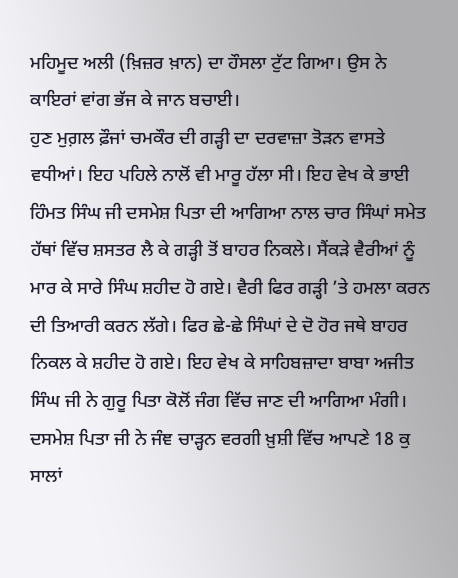ਮਹਿਮੂਦ ਅਲੀ (ਖ਼ਿਜ਼ਰ ਖ਼ਾਨ) ਦਾ ਹੌਸਲਾ ਟੁੱਟ ਗਿਆ। ਉਸ ਨੇ ਕਾਇਰਾਂ ਵਾਂਗ ਭੱਜ ਕੇ ਜਾਨ ਬਚਾਈ।
ਹੁਣ ਮੁਗ਼ਲ ਫ਼ੌਜਾਂ ਚਮਕੌਰ ਦੀ ਗੜ੍ਹੀ ਦਾ ਦਰਵਾਜ਼ਾ ਤੋੜਨ ਵਾਸਤੇ ਵਧੀਆਂ। ਇਹ ਪਹਿਲੇ ਨਾਲੋਂ ਵੀ ਮਾਰੂ ਹੱਲਾ ਸੀ। ਇਹ ਵੇਖ ਕੇ ਭਾਈ ਹਿੰਮਤ ਸਿੰਘ ਜੀ ਦਸਮੇਸ਼ ਪਿਤਾ ਦੀ ਆਗਿਆ ਨਾਲ ਚਾਰ ਸਿੰਘਾਂ ਸਮੇਤ ਹੱਥਾਂ ਵਿੱਚ ਸ਼ਸਤਰ ਲੈ ਕੇ ਗੜ੍ਹੀ ਤੋਂ ਬਾਹਰ ਨਿਕਲੇ। ਸੈਂਕੜੇ ਵੈਰੀਆਂ ਨੂੰ ਮਾਰ ਕੇ ਸਾਰੇ ਸਿੰਘ ਸ਼ਹੀਦ ਹੋ ਗਏ। ਵੈਰੀ ਫਿਰ ਗੜ੍ਹੀ ’ਤੇ ਹਮਲਾ ਕਰਨ ਦੀ ਤਿਆਰੀ ਕਰਨ ਲੱਗੇ। ਫਿਰ ਛੇ-ਛੇ ਸਿੰਘਾਂ ਦੇ ਦੋ ਹੋਰ ਜਥੇ ਬਾਹਰ ਨਿਕਲ ਕੇ ਸ਼ਹੀਦ ਹੋ ਗਏ। ਇਹ ਵੇਖ ਕੇ ਸਾਹਿਬਜ਼ਾਦਾ ਬਾਬਾ ਅਜੀਤ ਸਿੰਘ ਜੀ ਨੇ ਗੁਰੂ ਪਿਤਾ ਕੋਲੋਂ ਜੰਗ ਵਿੱਚ ਜਾਣ ਦੀ ਆਗਿਆ ਮੰਗੀ। ਦਸਮੇਸ਼ ਪਿਤਾ ਜੀ ਨੇ ਜੰਞ ਚਾੜ੍ਹਨ ਵਰਗੀ ਖ਼ੁਸ਼ੀ ਵਿੱਚ ਆਪਣੇ 18 ਕੁ ਸਾਲਾਂ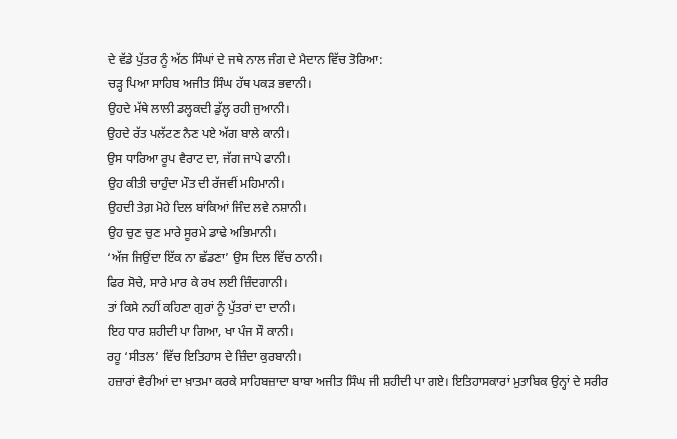ਦੇ ਵੱਡੇ ਪੁੱਤਰ ਨੂੰ ਅੱਠ ਸਿੰਘਾਂ ਦੇ ਜਥੇ ਨਾਲ ਜੰਗ ਦੇ ਮੈਦਾਨ ਵਿੱਚ ਤੋਰਿਆ:
ਚੜ੍ਹ ਪਿਆ ਸਾਹਿਬ ਅਜੀਤ ਸਿੰਘ ਹੱਥ ਪਕੜ ਭਵਾਨੀ।
ਉਹਦੇ ਮੱਥੇ ਲਾਲੀ ਡਲ੍ਹਕਦੀ ਡੁੱਲ੍ਹ ਰਹੀ ਜੁਆਨੀ।
ਉਹਦੇ ਰੱਤ ਪਲੱਟਣ ਨੈਣ ਪਏ ਅੱਗ ਬਾਲੇ ਕਾਨੀ।
ਉਸ ਧਾਰਿਆ ਰੂਪ ਵੈਰਾਟ ਦਾ, ਜੱਗ ਜਾਪੇ ਫਾਨੀ।
ਉਹ ਕੀਤੀ ਚਾਹੁੰਦਾ ਮੌਤ ਦੀ ਰੱਜਵੀਂ ਮਹਿਮਾਨੀ।
ਉਹਦੀ ਤੇਗ਼ ਮੋਹੇ ਦਿਲ ਬਾਂਕਿਆਂ ਜਿੰਦ ਲਵੇ ਨਸ਼ਾਨੀ।
ਉਹ ਚੁਣ ਚੁਣ ਮਾਰੇ ਸੂਰਮੇ ਡਾਢੇ ਅਭਿਮਾਨੀ।
‘ਅੱਜ ਜਿਉਂਦਾ ਇੱਕ ਨਾ ਛੱਡਣਾ’ ਉਸ ਦਿਲ ਵਿੱਚ ਠਾਨੀ।
ਫਿਰ ਸੋਚੇ, ਸਾਰੇ ਮਾਰ ਕੇ ਰਖ ਲਈ ਜ਼ਿੰਦਗਾਨੀ।
ਤਾਂ ਕਿਸੇ ਨਹੀਂ ਕਹਿਣਾ ਗੁਰਾਂ ਨੂੰ ਪੁੱਤਰਾਂ ਦਾ ਦਾਨੀ।
ਇਹ ਧਾਰ ਸ਼ਹੀਦੀ ਪਾ ਗਿਆ, ਖਾ ਪੰਜ ਸੌ ਕਾਨੀ।
ਰਹੂ ‘ਸੀਤਲ’ ਵਿੱਚ ਇਤਿਹਾਸ ਦੇ ਜ਼ਿੰਦਾ ਕੁਰਬਾਨੀ।
ਹਜ਼ਾਰਾਂ ਵੈਰੀਆਂ ਦਾ ਖ਼ਾਤਮਾ ਕਰਕੇ ਸਾਹਿਬਜ਼ਾਦਾ ਬਾਬਾ ਅਜੀਤ ਸਿੰਘ ਜੀ ਸ਼ਹੀਦੀ ਪਾ ਗਏ। ਇਤਿਹਾਸਕਾਰਾਂ ਮੁਤਾਬਿਕ ਉਨ੍ਹਾਂ ਦੇ ਸਰੀਰ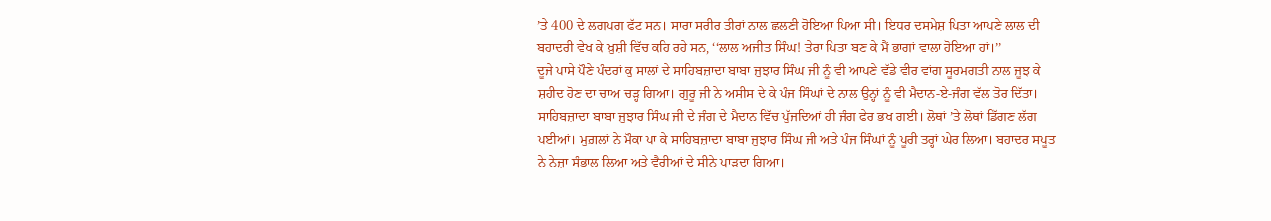’ਤੇ 400 ਦੇ ਲਗਪਗ ਫੱਟ ਸਨ। ਸਾਰਾ ਸਰੀਰ ਤੀਰਾਂ ਨਾਲ ਛਲਣੀ ਹੋਇਆ ਪਿਆ ਸੀ। ਇਧਰ ਦਸਮੇਸ਼ ਪਿਤਾ ਆਪਣੇ ਲਾਲ ਦੀ ਬਹਾਦਰੀ ਵੇਖ ਕੇ ਖ਼ੁਸ਼ੀ ਵਿੱਚ ਕਹਿ ਰਹੇ ਸਨ, ‘‘ਲਾਲ ਅਜੀਤ ਸਿੰਘ! ਤੇਰਾ ਪਿਤਾ ਬਣ ਕੇ ਮੈਂ ਭਾਗਾਂ ਵਾਲਾ ਹੋਇਆ ਹਾਂ।’’
ਦੂਜੇ ਪਾਸੇ ਪੌਣੇ ਪੰਦਰਾਂ ਕੁ ਸਾਲਾਂ ਦੇ ਸਾਹਿਬਜ਼ਾਦਾ ਬਾਬਾ ਜੁਝਾਰ ਸਿੰਘ ਜੀ ਨੂੰ ਵੀ ਆਪਣੇ ਵੱਡੇ ਵੀਰ ਵਾਂਗ ਸੂਰਮਗਤੀ ਨਾਲ ਜੂਝ ਕੇ ਸ਼ਹੀਦ ਹੋਣ ਦਾ ਚਾਅ ਚੜ੍ਹ ਗਿਆ। ਗੁਰੂ ਜੀ ਨੇ ਅਸੀਸ ਦੇ ਕੇ ਪੰਜ ਸਿੰਘਾਂ ਦੇ ਨਾਲ ਉਨ੍ਹਾਂ ਨੂੰ ਵੀ ਮੈਦਾਨ-ਏ-ਜੰਗ ਵੱਲ ਤੋਰ ਦਿੱਤਾ।
ਸਾਹਿਬਜ਼ਾਦਾ ਬਾਬਾ ਜੁਝਾਰ ਸਿੰਘ ਜੀ ਦੇ ਜੰਗ ਦੇ ਮੈਦਾਨ ਵਿੱਚ ਪੁੱਜਦਿਆਂ ਹੀ ਜੰਗ ਫੇਰ ਭਖ ਗਈ। ਲੋਥਾਂ ’ਤੇ ਲੋਥਾਂ ਡਿੱਗਣ ਲੱਗ ਪਈਆਂ। ਮੁਗ਼ਲਾਂ ਨੇ ਮੌਕਾ ਪਾ ਕੇ ਸਾਹਿਬਜ਼ਾਦਾ ਬਾਬਾ ਜੁਝਾਰ ਸਿੰਘ ਜੀ ਅਤੇ ਪੰਜ ਸਿੰਘਾਂ ਨੂੰ ਪੂਰੀ ਤਰ੍ਹਾਂ ਘੇਰ ਲਿਆ। ਬਹਾਦਰ ਸਪੂਤ ਨੇ ਨੇਜ਼ਾ ਸੰਭਾਲ ਲਿਆ ਅਤੇ ਵੈਰੀਆਂ ਦੇ ਸੀਨੇ ਪਾੜਦਾ ਗਿਆ।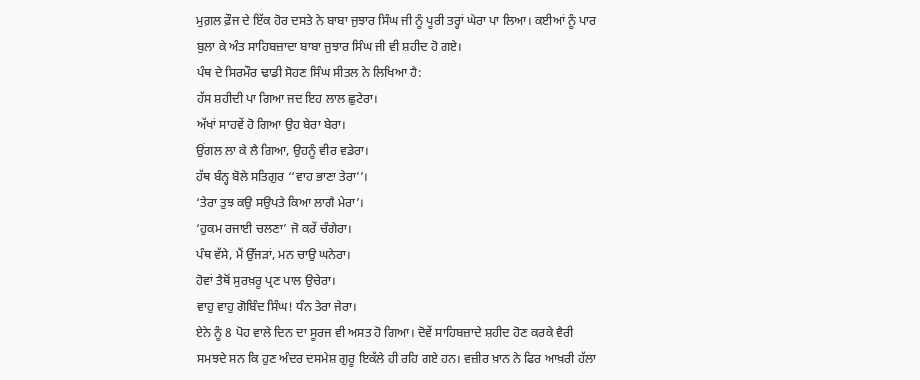ਮੁਗ਼ਲ ਫ਼ੌਜ ਦੇ ਇੱਕ ਹੋਰ ਦਸਤੇ ਨੇ ਬਾਬਾ ਜੁਝਾਰ ਸਿੰਘ ਜੀ ਨੂੰ ਪੂਰੀ ਤਰ੍ਹਾਂ ਘੇਰਾ ਪਾ ਲਿਆ। ਕਈਆਂ ਨੂੰ ਪਾਰ ਬੁਲਾ ਕੇ ਅੰਤ ਸਾਹਿਬਜ਼ਾਦਾ ਬਾਬਾ ਜੁਝਾਰ ਸਿੰਘ ਜੀ ਵੀ ਸ਼ਹੀਦ ਹੋ ਗਏ।
ਪੰਥ ਦੇ ਸਿਰਮੌਰ ਢਾਡੀ ਸੋਹਣ ਸਿੰਘ ਸੀਤਲ ਨੇ ਲਿਖਿਆ ਹੈ:
ਹੱਸ ਸ਼ਹੀਦੀ ਪਾ ਗਿਆ ਜਦ ਇਹ ਲਾਲ ਛੁਟੇਰਾ।
ਅੱਖਾਂ ਸਾਹਵੇਂ ਹੋ ਗਿਆ ਉਹ ਬੇਰਾ ਬੇਰਾ।
ਉਂਗਲ ਲਾ ਕੇ ਲੈ ਗਿਆ, ਉਹਨੂੰ ਵੀਰ ਵਡੇਰਾ।
ਹੱਥ ਬੰਨ੍ਹ ਬੋਲੇ ਸਤਿਗੁਰ ‘‘ਵਾਹ ਭਾਣਾ ਤੇਰਾ’’।
‘ਤੇਰਾ ਤੁਝ ਕਉ ਸਉਪਤੇ ਕਿਆ ਲਾਗੈ ਮੇਰਾ’।
‘ਹੁਕਮ ਰਜਾਈ ਚਲਣਾ’ ਜੋ ਕਰੇਂ ਚੰਗੇਰਾ।
ਪੰਥ ਵੱਸੇ, ਮੈਂ ਉੱਜੜਾਂ, ਮਨ ਚਾਉ ਘਨੇਰਾ।
ਹੋਵਾਂ ਤੈਥੋਂ ਸੁਰਖ਼ਰੂ ਪ੍ਰਣ ਪਾਲ ਉਚੇਰਾ।
ਵਾਹੁ ਵਾਹੁ ਗੋਬਿੰਦ ਸਿੰਘ! ਧੰਨ ਤੇਰਾ ਜੇਰਾ।
ਏਨੇ ਨੂੰ 8 ਪੋਹ ਵਾਲੇ ਦਿਨ ਦਾ ਸੂਰਜ ਵੀ ਅਸਤ ਹੋ ਗਿਆ। ਦੋਵੇਂ ਸਾਹਿਬਜ਼ਾਦੇ ਸ਼ਹੀਦ ਹੋਣ ਕਰਕੇ ਵੈਰੀ ਸਮਝਦੇ ਸਨ ਕਿ ਹੁਣ ਅੰਦਰ ਦਸਮੇਸ਼ ਗੁਰੂ ਇਕੱਲੇ ਹੀ ਰਹਿ ਗਏ ਹਨ। ਵਜ਼ੀਰ ਖ਼ਾਨ ਨੇ ਫਿਰ ਆਖ਼ਰੀ ਹੱਲਾ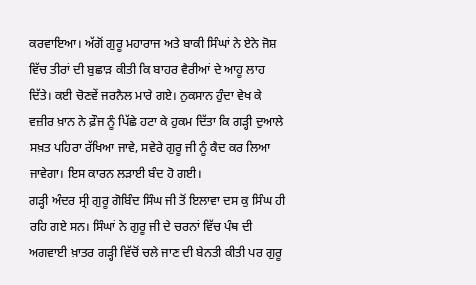ਕਰਵਾਇਆ। ਅੱਗੋਂ ਗੁਰੂ ਮਹਾਰਾਜ ਅਤੇ ਬਾਕੀ ਸਿੰਘਾਂ ਨੇ ਏਨੇ ਜੋਸ਼ ਵਿੱਚ ਤੀਰਾਂ ਦੀ ਬੁਛਾੜ ਕੀਤੀ ਕਿ ਬਾਹਰ ਵੈਰੀਆਂ ਦੇ ਆਹੂ ਲਾਹ ਦਿੱਤੇ। ਕਈ ਚੋਣਵੇਂ ਜਰਨੈਲ ਮਾਰੇ ਗਏ। ਨੁਕਸਾਨ ਹੁੰਦਾ ਵੇਖ ਕੇ ਵਜ਼ੀਰ ਖ਼ਾਨ ਨੇ ਫ਼ੌਜ ਨੂੰ ਪਿੱਛੇ ਹਟਾ ਕੇ ਹੁਕਮ ਦਿੱਤਾ ਕਿ ਗੜ੍ਹੀ ਦੁਆਲੇ ਸਖ਼ਤ ਪਹਿਰਾ ਰੱਖਿਆ ਜਾਵੇ, ਸਵੇਰੇ ਗੁਰੂ ਜੀ ਨੂੰ ਕੈਦ ਕਰ ਲਿਆ ਜਾਵੇਗਾ। ਇਸ ਕਾਰਨ ਲੜਾਈ ਬੰਦ ਹੋ ਗਈ।
ਗੜ੍ਹੀ ਅੰਦਰ ਸ੍ਰੀ ਗੁਰੂ ਗੋਬਿੰਦ ਸਿੰਘ ਜੀ ਤੋਂ ਇਲਾਵਾ ਦਸ ਕੁ ਸਿੰਘ ਹੀ ਰਹਿ ਗਏ ਸਨ। ਸਿੰਘਾਂ ਨੇ ਗੁਰੂ ਜੀ ਦੇ ਚਰਨਾਂ ਵਿੱਚ ਪੰਥ ਦੀ ਅਗਵਾਈ ਖ਼ਾਤਰ ਗੜ੍ਹੀ ਵਿੱਚੋਂ ਚਲੇ ਜਾਣ ਦੀ ਬੇਨਤੀ ਕੀਤੀ ਪਰ ਗੁਰੂ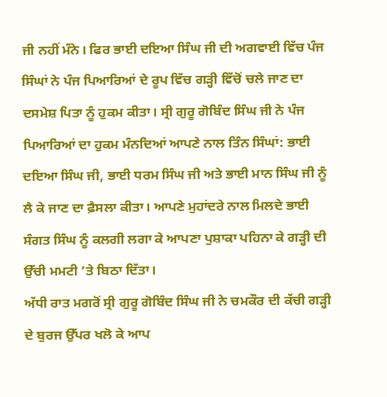ਜੀ ਨਹੀਂ ਮੰਨੇ। ਫਿਰ ਭਾਈ ਦਇਆ ਸਿੰਘ ਜੀ ਦੀ ਅਗਵਾਈ ਵਿੱਚ ਪੰਜ ਸਿੰਘਾਂ ਨੇ ਪੰਜ ਪਿਆਰਿਆਂ ਦੇ ਰੂਪ ਵਿੱਚ ਗੜ੍ਹੀ ਵਿੱਚੋਂ ਚਲੇ ਜਾਣ ਦਾ ਦਸਮੇਸ਼ ਪਿਤਾ ਨੂੰ ਹੁਕਮ ਕੀਤਾ। ਸ੍ਰੀ ਗੁਰੂ ਗੋਬਿੰਦ ਸਿੰਘ ਜੀ ਨੇ ਪੰਜ ਪਿਆਰਿਆਂ ਦਾ ਹੁਕਮ ਮੰਨਦਿਆਂ ਆਪਣੇ ਨਾਲ ਤਿੰਨ ਸਿੰਘਾਂ: ਭਾਈ ਦਇਆ ਸਿੰਘ ਜੀ, ਭਾਈ ਧਰਮ ਸਿੰਘ ਜੀ ਅਤੇ ਭਾਈ ਮਾਨ ਸਿੰਘ ਜੀ ਨੂੰ ਲੈ ਕੇ ਜਾਣ ਦਾ ਫ਼ੈਸਲਾ ਕੀਤਾ। ਆਪਣੇ ਮੁਹਾਂਦਰੇ ਨਾਲ ਮਿਲਦੇ ਭਾਈ ਸੰਗਤ ਸਿੰਘ ਨੂੰ ਕਲਗੀ ਲਗਾ ਕੇ ਆਪਣਾ ਪੁਸ਼ਾਕਾ ਪਹਿਨਾ ਕੇ ਗੜ੍ਹੀ ਦੀ ਉੱਚੀ ਮਮਟੀ ’ਤੇ ਬਿਠਾ ਦਿੱਤਾ।
ਅੱਧੀ ਰਾਤ ਮਗਰੋਂ ਸ੍ਰੀ ਗੁਰੂ ਗੋਬਿੰਦ ਸਿੰਘ ਜੀ ਨੇ ਚਮਕੌਰ ਦੀ ਕੱਚੀ ਗੜ੍ਹੀ ਦੇ ਬੁਰਜ ਉੱਪਰ ਖਲੋ ਕੇ ਆਪ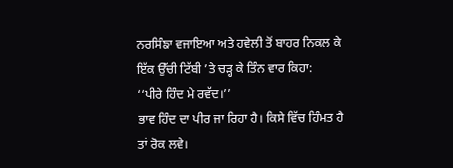ਨਰਸਿੰਙਾ ਵਜਾਇਆ ਅਤੇ ਹਵੇਲੀ ਤੋਂ ਬਾਹਰ ਨਿਕਲ ਕੇ ਇੱਕ ਉੱਚੀ ਟਿੱਬੀ ’ਤੇ ਚੜ੍ਹ ਕੇ ਤਿੰਨ ਵਾਰ ਕਿਹਾ:
‘‘ਪੀਰੇ ਹਿੰਦ ਮੇ ਰਵੱਦ।’’
ਭਾਵ ਹਿੰਦ ਦਾ ਪੀਰ ਜਾ ਰਿਹਾ ਹੈ। ਕਿਸੇ ਵਿੱਚ ਹਿੰਮਤ ਹੈ ਤਾਂ ਰੋਕ ਲਵੇ।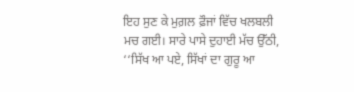ਇਹ ਸੁਣ ਕੇ ਮੁਗ਼ਲ ਫ਼ੌਜਾਂ ਵਿੱਚ ਖਲਬਲੀ ਮਚ ਗਈ। ਸਾਰੇ ਪਾਸੇ ਦੁਹਾਈ ਮੱਚ ਉੱਠੀ, ‘‘ਸਿੱਖ ਆ ਪਏ, ਸਿੱਖਾਂ ਦਾ ਗੁਰੂ ਆ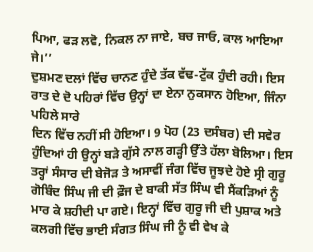ਪਿਆ, ਫੜ ਲਵੋ, ਨਿਕਲ ਨਾ ਜਾਏ, ਬਚ ਜਾਓ, ਕਾਲ ਆਇਆ ਜੇ।’’
ਦੁਸ਼ਮਣ ਦਲਾਂ ਵਿੱਚ ਚਾਨਣ ਹੁੰਦੇ ਤੱਕ ਵੱਢ-ਟੁੱਕ ਹੁੰਦੀ ਰਹੀ। ਇਸ ਰਾਤ ਦੇ ਦੋ ਪਹਿਰਾਂ ਵਿੱਚ ਉਨ੍ਹਾਂ ਦਾ ਏਨਾ ਨੁਕਸਾਨ ਹੋਇਆ, ਜਿੰਨਾ ਪਹਿਲੇ ਸਾਰੇ
ਦਿਨ ਵਿੱਚ ਨਹੀਂ ਸੀ ਹੋਇਆ। 9 ਪੋਹ (23 ਦਸੰਬਰ) ਦੀ ਸਵੇਰ ਹੁੰਦਿਆਂ ਹੀ ਉਨ੍ਹਾਂ ਬੜੇ ਗੁੱਸੇ ਨਾਲ ਗੜ੍ਹੀ ਉੱਤੇ ਹੱਲਾ ਬੋਲਿਆ। ਇਸ ਤਰ੍ਹਾਂ ਸੰਸਾਰ ਦੀ ਬੇਜੋੜ ਤੇ ਅਸਾਵੀਂ ਜੰਗ ਵਿੱਚ ਜੂਝਦੇ ਹੋਏ ਸ੍ਰੀ ਗੁਰੂ ਗੋਬਿੰਦ ਸਿੰਘ ਜੀ ਦੀ ਫ਼ੌਜ ਦੇ ਬਾਕੀ ਸੱਤ ਸਿੰਘ ਵੀ ਸੈਂਕੜਿਆਂ ਨੂੰ ਮਾਰ ਕੇ ਸ਼ਹੀਦੀ ਪਾ ਗਏ। ਇਨ੍ਹਾਂ ਵਿੱਚ ਗੁਰੂ ਜੀ ਦੀ ਪੁਸ਼ਾਕ ਅਤੇ ਕਲਗੀ ਵਿੱਚ ਭਾਈ ਸੰਗਤ ਸਿੰਘ ਜੀ ਨੂੰ ਵੀ ਵੇਖ ਕੇ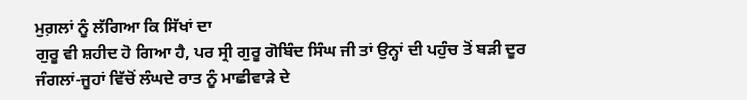ਮੁਗ਼ਲਾਂ ਨੂੰ ਲੱਗਿਆ ਕਿ ਸਿੱਖਾਂ ਦਾ
ਗੁਰੂ ਵੀ ਸ਼ਹੀਦ ਹੋ ਗਿਆ ਹੈ, ਪਰ ਸ੍ਰੀ ਗੁਰੂ ਗੋਬਿੰਦ ਸਿੰਘ ਜੀ ਤਾਂ ਉਨ੍ਹਾਂ ਦੀ ਪਹੁੰਚ ਤੋਂ ਬੜੀ ਦੂਰ ਜੰਗਲਾਂ-ਜੂਹਾਂ ਵਿੱਚੋਂ ਲੰਘਦੇ ਰਾਤ ਨੂੰ ਮਾਛੀਵਾੜੇ ਦੇ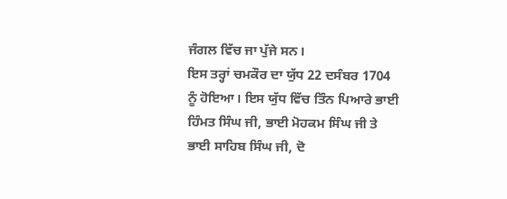ਜੰਗਲ ਵਿੱਚ ਜਾ ਪੁੱਜੇ ਸਨ।
ਇਸ ਤਰ੍ਹਾਂ ਚਮਕੌਰ ਦਾ ਯੁੱਧ 22 ਦਸੰਬਰ 1704
ਨੂੰ ਹੋਇਆ। ਇਸ ਯੁੱਧ ਵਿੱਚ ਤਿੰਨ ਪਿਆਰੇ ਭਾਈ ਹਿੰਮਤ ਸਿੰਘ ਜੀ, ਭਾਈ ਮੋਹਕਮ ਸਿੰਘ ਜੀ ਤੇ ਭਾਈ ਸਾਹਿਬ ਸਿੰਘ ਜੀ, ਦੋ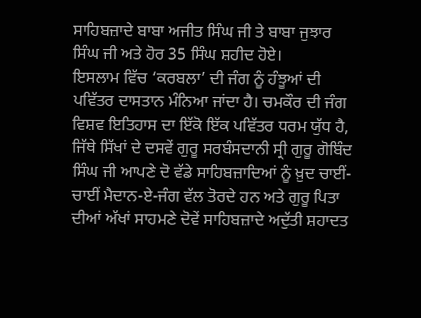ਸਾਹਿਬਜ਼ਾਦੇ ਬਾਬਾ ਅਜੀਤ ਸਿੰਘ ਜੀ ਤੇ ਬਾਬਾ ਜੁਝਾਰ ਸਿੰਘ ਜੀ ਅਤੇ ਹੋਰ 35 ਸਿੰਘ ਸ਼ਹੀਦ ਹੋਏ।
ਇਸਲਾਮ ਵਿੱਚ ‘ਕਰਬਲਾ’ ਦੀ ਜੰਗ ਨੂੰ ਹੰਝੂਆਂ ਦੀ ਪਵਿੱਤਰ ਦਾਸਤਾਨ ਮੰਨਿਆ ਜਾਂਦਾ ਹੈ। ਚਮਕੌਰ ਦੀ ਜੰਗ ਵਿਸ਼ਵ ਇਤਿਹਾਸ ਦਾ ਇੱਕੋ ਇੱਕ ਪਵਿੱਤਰ ਧਰਮ ਯੁੱਧ ਹੈ, ਜਿੱਥੇ ਸਿੱਖਾਂ ਦੇ ਦਸਵੇਂ ਗੁਰੂ ਸਰਬੰਸਦਾਨੀ ਸ੍ਰੀ ਗੁਰੂ ਗੋਬਿੰਦ ਸਿੰਘ ਜੀ ਆਪਣੇ ਦੋ ਵੱਡੇ ਸਾਹਿਬਜ਼ਾਦਿਆਂ ਨੂੰ ਖ਼ੁਦ ਚਾਈਂ-ਚਾਈਂ ਮੈਦਾਨ-ਏ-ਜੰਗ ਵੱਲ ਤੋਰਦੇ ਹਨ ਅਤੇ ਗੁਰੂ ਪਿਤਾ ਦੀਆਂ ਅੱਖਾਂ ਸਾਹਮਣੇ ਦੋਵੇਂ ਸਾਹਿਬਜ਼ਾਦੇ ਅਦੁੱਤੀ ਸ਼ਹਾਦਤ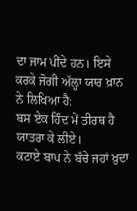ਦਾ ਜਾਮ ਪੀਂਦੇ ਹਨ। ਇਸੇ ਕਰਕੇ ਜੋਗੀ ਅੱਲ੍ਹਾ ਯਾਰ ਖ਼ਾਨ ਨੇ ਲਿਖਿਆ ਹੈ:
ਬਸ ਏਕ ਹਿੰਦ ਮੇਂ ਤੀਰਥ ਹੈ ਯਾਤਰਾ ਕੇ ਲੀਏ।
ਕਟਾਏ ਬਾਪ ਨੇ ਬੱਚੇ ਜਹਾਂ ਖ਼ੁਦਾ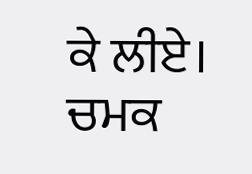ਕੇ ਲੀਏ।
ਚਮਕ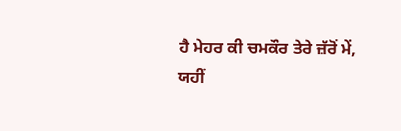ਹੈ ਮੇਹਰ ਕੀ ਚਮਕੌਰ ਤੇਰੇ ਜ਼ੱਰੋਂ ਮੇਂ,
ਯਹੀਂ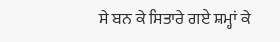ਸੇ ਬਨ ਕੇ ਸਿਤਾਰੇ ਗਏ ਸ਼ਮ੍ਹਾਂ ਕੇ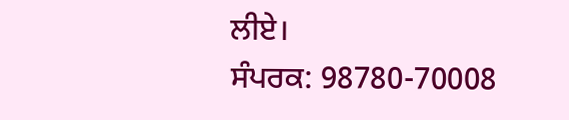ਲੀਏ।
ਸੰਪਰਕ: 98780-70008